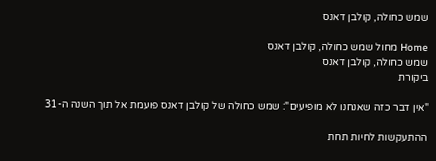שמש כחולה, קולבן דאנס

Home מחול שמש כחולה, קולבן דאנס
שמש כחולה, קולבן דאנס
ביקורת

"אין דבר כזה שאנחנו לא מופיעים": שמש כחולה של קולבן דאנס פועמת אל תוך השנה ה-31

ההתעקשות לחיות תחת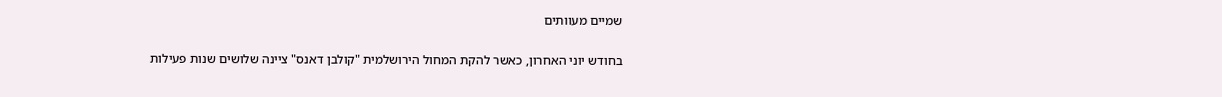שמיים מעוותים

בחודש יוני האחרון, כאשר להקת המחול הירושלמית "קולבן דאנס" ציינה שלושים שנות פעילות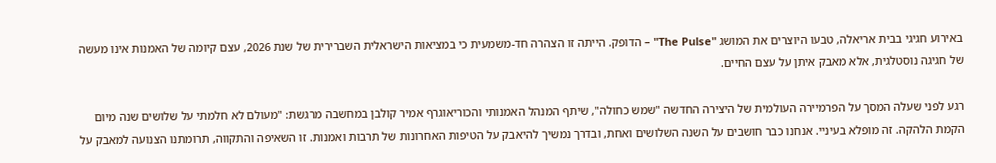באירוע חגיגי בבית אריאלה, טבעו היוצרים את המושג "The Pulse" – הדופק. הייתה זו הצהרה חד-משמעית כי במציאות הישראלית השברירית של שנת 2026, עצם קיומה של האמנות אינו מעשה של חגיגה נוסטלגית, אלא מאבק איתן על עצם החיים.

רגע לפני שעלה המסך על הפרמיירה העולמית של היצירה החדשה "שמש כחולה", שיתף המנהל האמנותי והכוריאוגרף אמיר קולבן במחשבה מרגשת: "מעולם לא חלמתי על שלושים שנה מיום הקמת הלהקה. זה מופלא בעיניי. אנחנו כבר חושבים על השנה השלושים ואחת, ובדרך נמשיך להיאבק על הטיפות האחרונות של תרבות ואמנות. זו השאיפה והתקווה, תרומתנו הצנועה למאבק על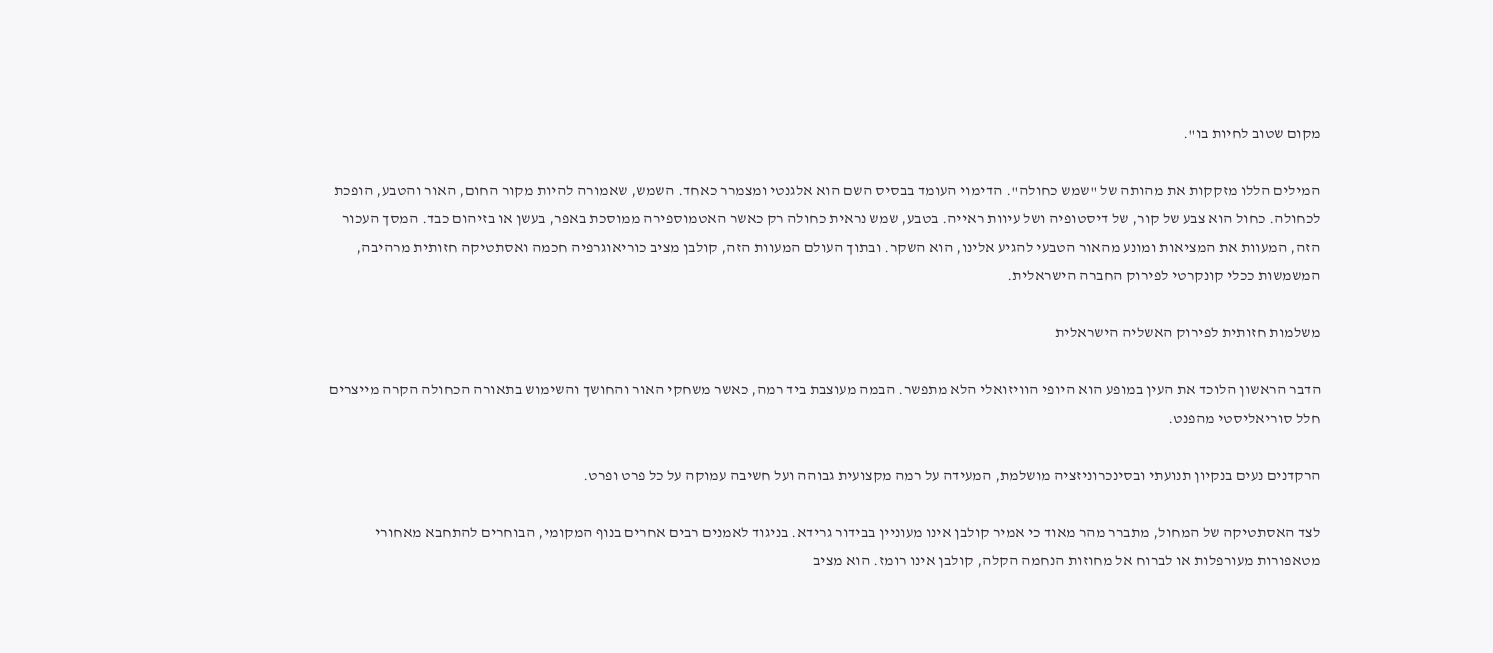מקום שטוב לחיות בו".

המילים הללו מזקקות את מהותה של "שמש כחולה". הדימוי העומד בבסיס השם הוא אלגנטי ומצמרר כאחד. השמש, שאמורה להיות מקור החום, האור והטבע, הופכת לכחולה. כחול הוא צבע של קור, של דיסטופיה ושל עיוות ראייה. בטבע, שמש נראית כחולה רק כאשר האטמוספירה ממוסכת באפר, בעשן או בזיהום כבד. המסך העכור הזה, המעוות את המציאות ומונע מהאור הטבעי להגיע אלינו, הוא השקר. ובתוך העולם המעוות הזה, קולבן מציב כוריאוגרפיה חכמה ואסתטיקה חזותית מרהיבה, המשמשות ככלי קונקרטי לפירוק החברה הישראלית.

משלמות חזותית לפירוק האשליה הישראלית

הדבר הראשון הלוכד את העין במופע הוא היופי הוויזואלי הלא מתפשר. הבמה מעוצבת ביד רמה, כאשר משחקי האור והחושך והשימוש בתאורה הכחולה הקרה מייצרים חלל סוריאליסטי מהפנט.

הרקדנים נעים בנקיון תנועתי ובסינכרוניזציה מושלמת, המעידה על רמה מקצועית גבוהה ועל חשיבה עמוקה על כל פרט ופרט.

לצד האסתטיקה של המחול, מתברר מהר מאוד כי אמיר קולבן אינו מעוניין בבידור גרידא. בניגוד לאמנים רבים אחרים בנוף המקומי, הבוחרים להתחבא מאחורי מטאפורות מעורפלות או לברוח אל מחוזות הנחמה הקלה, קולבן אינו רומז. הוא מציב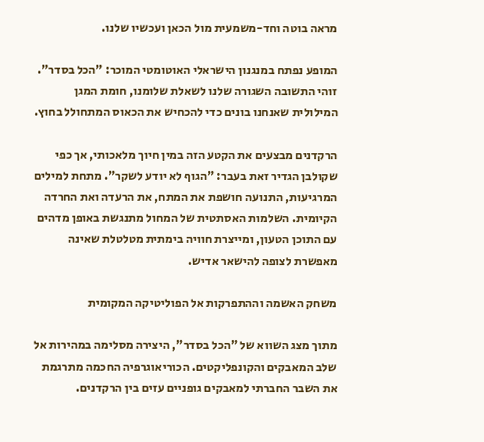מראה בוטה וחד-משמעית מול הכאן ועכשיו שלנו.

המופע נפתח במנגנון הישראלי האוטומטי המוכר: "הכל בסדר". זוהי התשובה השגורה שלנו לשאלת שלומנו, חומת המגן המילולית שאנחנו בונים כדי להכחיש את הכאוס המתחולל בחוץ.

הרקדנים מבצעים את הקטע הזה במין חיוך מלאכותי, אך כפי שקולבן הגדיר זאת בעבר: "הגוף לא יודע לשקר". מתחת למילים המרגיעות, התנועה חושפת את המתח, את הרעדה ואת החרדה הקיומית. השלמות האסתטית של המחול מתנגשת באופן מדהים עם התוכן הטעון, ומייצרת חוויה בימתית מטלטלת שאינה מאפשרת לצופה להישאר אדיש.

משחק האשמה וההתפרקות אל הפוליטיקה המקומית

מתוך מצג השווא של "הכל בסדר", היצירה מסלימה במהירות אל שלב המאבקים והקונפליקטים. הכוריאוגרפיה החכמה מתרגמת את השבר החברתי למאבקים גופניים עזים בין הרקדנים.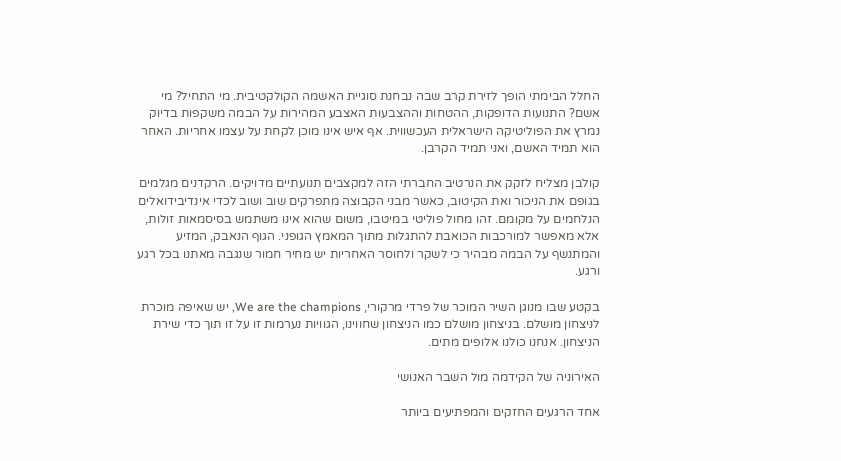החלל הבימתי הופך לזירת קרב שבה נבחנת סוגיית האשמה הקולקטיבית. מי התחיל? מי אשם? התנועות הדופקות, ההטחות וההצבעות האצבע המהירות על הבמה משקפות בדיוק נמרץ את הפוליטיקה הישראלית העכשווית. אף איש אינו מוכן לקחת על עצמו אחריות. האחר הוא תמיד האשם, ואני תמיד הקרבן.

קולבן מצליח לזקק את הנרטיב החברתי הזה למקצבים תנועתיים מדויקים. הרקדנים מגלמים בגופם את הניכור ואת הקיטוב, כאשר מבני הקבוצה מתפרקים שוב ושוב לכדי אינדיבידואלים הנלחמים על מקומם. זהו מחול פוליטי במיטבו, משום שהוא אינו משתמש בסיסמאות זולות, אלא מאפשר למורכבות הכואבת להתגלות מתוך המאמץ הגופני. הגוף הנאבק, המזיע והמתנשף על הבמה מבהיר כי לשקר ולחוסר האחריות יש מחיר חמור שנגבה מאתנו בכל רגע ורגע.

בקטע שבו מנוגן השיר המוכר של פרדי מרקורי, We are the champions, יש שאיפה מוכרת לניצחון מושלם. בניצחון מושלם כמו הניצחון שחווינו, הגוויות נערמות זו על זו תוך כדי שירת הניצחון. אנחנו כולנו אלופים מתים.

האירוניה של הקידמה מול השבר האנושי

אחד הרגעים החזקים והמפתיעים ביותר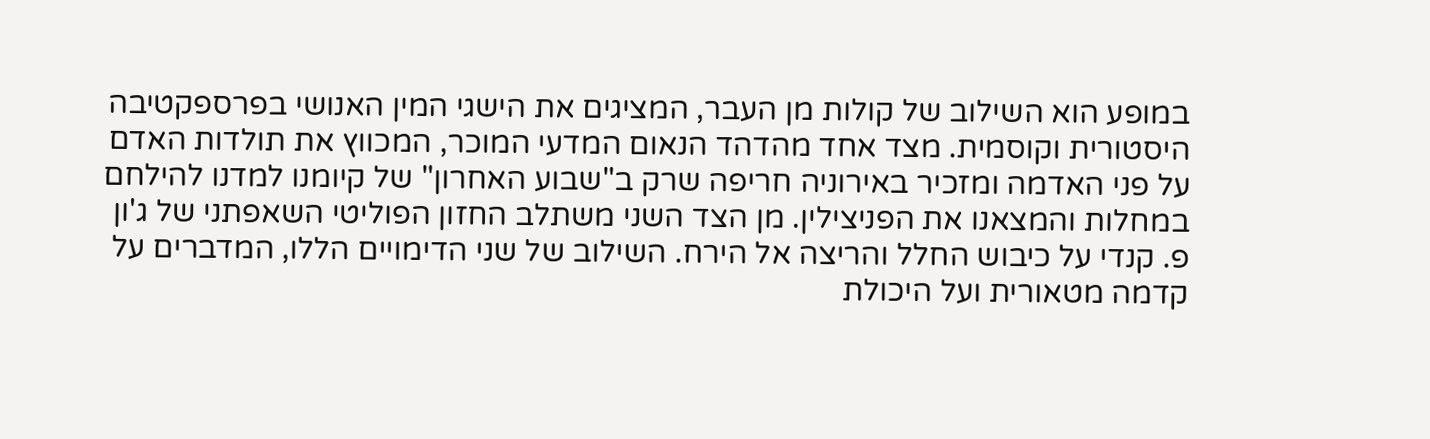במופע הוא השילוב של קולות מן העבר, המציגים את הישגי המין האנושי בפרספקטיבה היסטורית וקוסמית. מצד אחד מהדהד הנאום המדעי המוכר, המכווץ את תולדות האדם על פני האדמה ומזכיר באירוניה חריפה שרק ב"שבוע האחרון" של קיומנו למדנו להילחם במחלות והמצאנו את הפניצילין. מן הצד השני משתלב החזון הפוליטי השאפתני של ג'ון פ. קנדי על כיבוש החלל והריצה אל הירח. השילוב של שני הדימויים הללו, המדברים על קדמה מטאורית ועל היכולת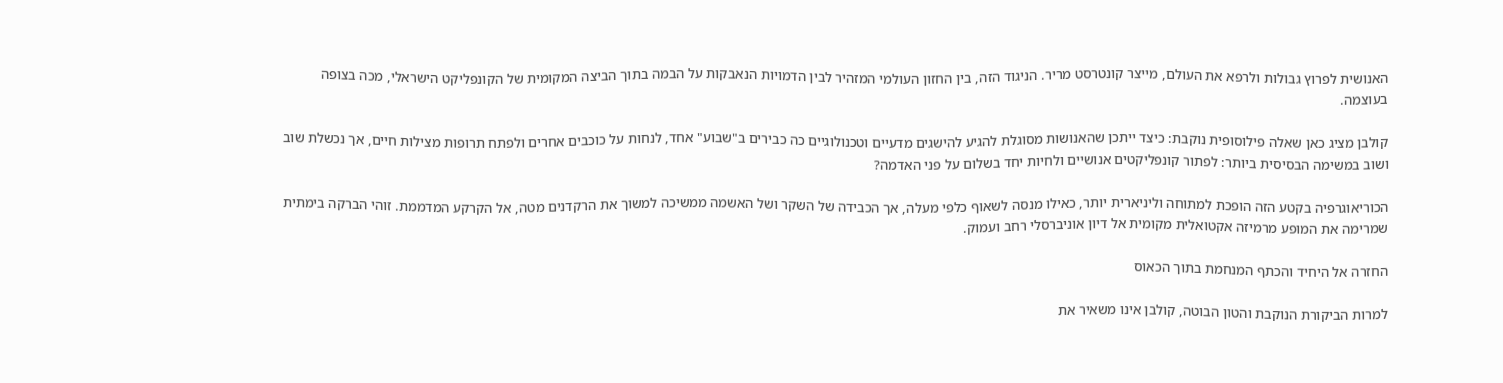האנושית לפרוץ גבולות ולרפא את העולם, מייצר קונטרסט מריר. הניגוד הזה, בין החזון העולמי המזהיר לבין הדמויות הנאבקות על הבמה בתוך הביצה המקומית של הקונפליקט הישראלי, מכה בצופה בעוצמה.

קולבן מציג כאן שאלה פילוסופית נוקבת: כיצד ייתכן שהאנושות מסוגלת להגיע להישגים מדעיים וטכנולוגיים כה כבירים ב"שבוע" אחד, לנחות על כוכבים אחרים ולפתח תרופות מצילות חיים, אך נכשלת שוב ושוב במשימה הבסיסית ביותר: לפתור קונפליקטים אנושיים ולחיות יחד בשלום על פני האדמה?

הכוריאוגרפיה בקטע הזה הופכת למתוחה וליניארית יותר, כאילו מנסה לשאוף כלפי מעלה, אך הכבידה של השקר ושל האשמה ממשיכה למשוך את הרקדנים מטה, אל הקרקע המדממת. זוהי הברקה בימתית שמרימה את המופע מרמיזה אקטואלית מקומית אל דיון אוניברסלי רחב ועמוק.

החזרה אל היחיד והכתף המנחמת בתוך הכאוס

למרות הביקורת הנוקבת והטון הבוטה, קולבן אינו משאיר את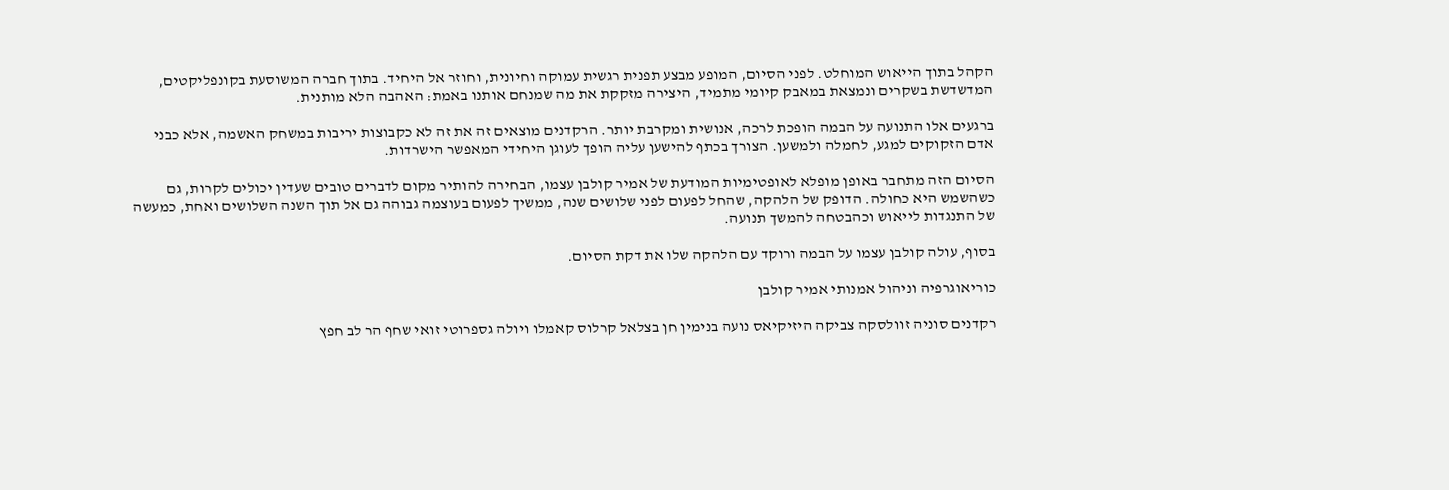הקהל בתוך הייאוש המוחלט. לפני הסיום, המופע מבצע תפנית רגשית עמוקה וחיונית, וחוזר אל היחיד. בתוך חברה המשוסעת בקונפליקטים, המדשדשת בשקרים ונמצאת במאבק קיומי מתמיד, היצירה מזקקת את מה שמנחם אותנו באמת: האהבה הלא מותנית.

ברגעים אלו התנועה על הבמה הופכת לרכה, אנושית ומקרבת יותר. הרקדנים מוצאים זה את זה לא כקבוצות יריבות במשחק האשמה, אלא כבני אדם הזקוקים למגע, לחמלה ולמשען. הצורך בכתף להישען עליה הופך לעוגן היחידי המאפשר הישרדות.

הסיום הזה מתחבר באופן מופלא לאופטימיות המודעת של אמיר קולבן עצמו, הבחירה להותיר מקום לדברים טובים שעדין יכולים לקרות, גם כשהשמש היא כחולה. הדופק של הלהקה, שהחל לפעום לפני שלושים שנה, ממשיך לפעום בעוצמה גבוהה גם אל תוך השנה השלושים ואחת, כמעשה של התנגדות לייאוש וכהבטחה להמשך תנועה.

בסוף, עולה קולבן עצמו על הבמה ורוקד עם הלהקה שלו את דקת הסיום.

כוריאוגרפיה וניהול אמנותי אמיר קולבן

רקדנים סוניה זוולסקה צביקה היזיקיאס נועה בנימין חן בצלאל קרלוס קאמלו ויולה גספרוטי זואי שחף הר לב חפץ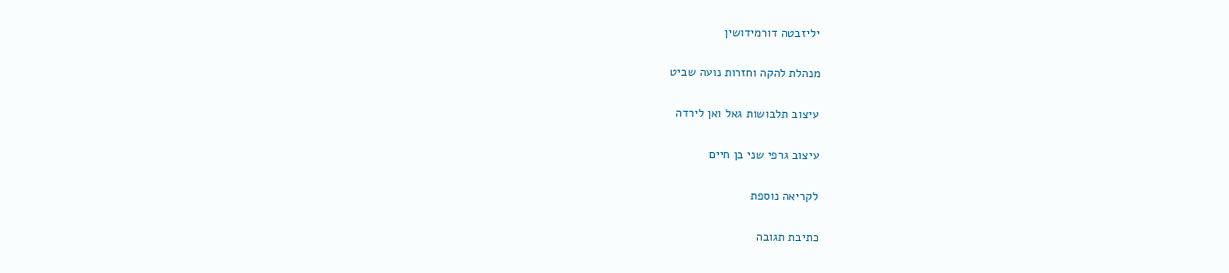יליזבטה דורמידושין

מנהלת להקה וחזרות נועה שביט

עיצוב תלבושות גאל ואן לירדה

עיצוב גרפי שני בן חיים

לקריאה נוספת

כתיבת תגובה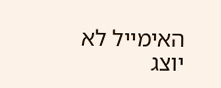האימייל לא יוצג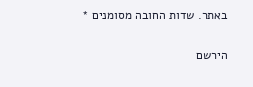באתר. שדות החובה מסומנים *

הירשם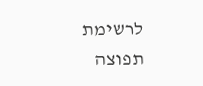לרשימת תפוצה